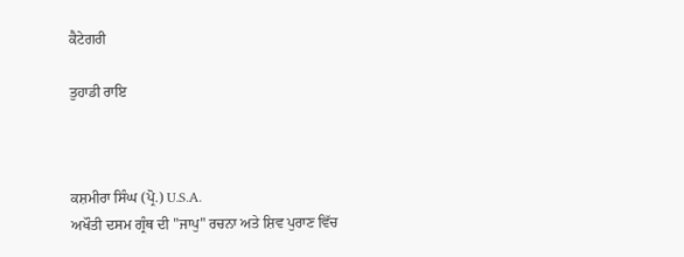ਕੈਟੇਗਰੀ

ਤੁਹਾਡੀ ਰਾਇ



ਕਸ਼ਮੀਰਾ ਸਿੰਘ (ਪ੍ਰੋ.) U.S.A.
ਅਖੌਤੀ ਦਸਮ ਗ੍ਰੰਥ ਦੀ "ਜਾਪੁ" ਰਚਨਾ ਅਤੇ ਸ਼ਿਵ ਪੁਰਾਣ ਵਿੱਚ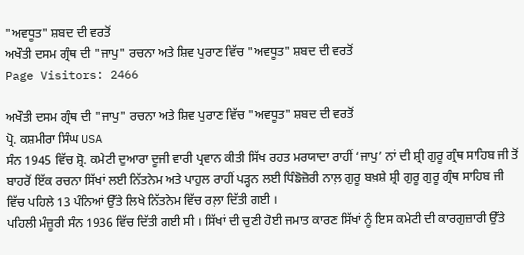"ਅਵਧੂਤ" ਸ਼ਬਦ ਦੀ ਵਰਤੋਂ
ਅਖੌਤੀ ਦਸਮ ਗ੍ਰੰਥ ਦੀ "ਜਾਪੁ" ਰਚਨਾ ਅਤੇ ਸ਼ਿਵ ਪੁਰਾਣ ਵਿੱਚ "ਅਵਧੂਤ" ਸ਼ਬਦ ਦੀ ਵਰਤੋਂ
Page Visitors: 2466

ਅਖੌਤੀ ਦਸਮ ਗ੍ਰੰਥ ਦੀ "ਜਾਪੁ" ਰਚਨਾ ਅਤੇ ਸ਼ਿਵ ਪੁਰਾਣ ਵਿੱਚ "ਅਵਧੂਤ" ਸ਼ਬਦ ਦੀ ਵਰਤੋਂ
ਪ੍ਰੋ. ਕਸ਼ਮੀਰਾ ਸਿੰਘ USA
ਸੰਨ 1945 ਵਿੱਚ ਸ਼੍ਰੋ. ਕਮੇਟੀ ਦੁਆਰਾ ਦੂਜੀ ਵਾਰੀ ਪ੍ਰਵਾਨ ਕੀਤੀ ਸਿੱਖ ਰਹਤ ਮਰਯਾਦਾ ਰਾਹੀਂ ‘ਜਾਪੁ’ ਨਾਂ ਦੀ ਸ਼੍ਰੀ ਗੁਰੂ ਗ੍ਰੰਥ ਸਾਹਿਬ ਜੀ ਤੋਂ ਬਾਹਰੋਂ ਇੱਕ ਰਚਨਾ ਸਿੱਖਾਂ ਲਈ ਨਿੱਤਨੇਮ ਅਤੇ ਪਾਹੁਲ ਰਾਹੀਂ ਪੜ੍ਹਨ ਲਈ ਧਿੰਙੋਜ਼ੋਰੀ ਨਾਲ਼ ਗੁਰੂ ਬਖ਼ਸ਼ੇ ਸ਼੍ਰੀ ਗੁਰੂ ਗੁਰੂ ਗ੍ਰੰਥ ਸਾਹਿਬ ਜੀ ਵਿੱਚ ਪਹਿਲੇ 13 ਪੰਨਿਆਂ ਉੱਤੇ ਲਿਖੇ ਨਿੱਤਨੇਮ ਵਿੱਚ ਰਲ਼ਾ ਦਿੱਤੀ ਗਈ ।
ਪਹਿਲੀ ਮੰਜ਼ੂਰੀ ਸੰਨ 1936 ਵਿੱਚ ਦਿੱਤੀ ਗਈ ਸੀ । ਸਿੱਖਾਂ ਦੀ ਚੁਣੀ ਹੋਈ ਜਮਾਤ ਕਾਰਣ ਸਿੱਖਾਂ ਨੂੰ ਇਸ ਕਮੇਟੀ ਦੀ ਕਾਰਗੁਜ਼ਾਰੀ ਉੱਤੇ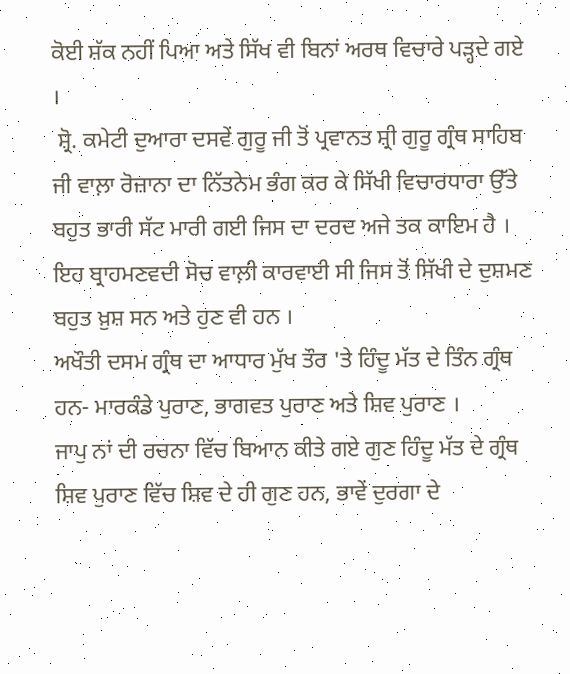ਕੋਈ ਸ਼ੱਕ ਨਹੀਂ ਪਿਆ ਅਤੇ ਸਿੱਖ ਵੀ ਬਿਨਾਂ ਅਰਥ ਵਿਚਾਰੇ ਪੜ੍ਹਦੇ ਗਏ ।
 ਸ਼੍ਰੋ. ਕਮੇਟੀ ਦੁਆਰਾ ਦਸਵੇਂ ਗੁਰੂ ਜੀ ਤੋਂ ਪ੍ਰਵਾਨਤ ਸ਼੍ਰੀ ਗੁਰੂ ਗ੍ਰੰਥ ਸਾਹਿਬ ਜੀ ਵਾਲ਼ਾ ਰੋਜ਼ਾਨਾ ਦਾ ਨਿੱਤਨੇਮ ਭੰਗ ਕਰ ਕੇ ਸਿੱਖੀ ਵਿਚਾਰਧਾਰਾ ਉੱਤੇ ਬਹੁਤ ਭਾਰੀ ਸੱਟ ਮਾਰੀ ਗਈ ਜਿਸ ਦਾ ਦਰਦ ਅਜੇ ਤਕ ਕਾਇਮ ਹੈ । ਇਹ ਬ੍ਰਾਹਮਣਵਦੀ ਸੋਚ ਵਾਲ਼ੀ ਕਾਰਵਾਈ ਸੀ ਜਿਸ ਤੋਂ ਸਿੱਖੀ ਦੇ ਦੁਸ਼ਮਣ ਬਹੁਤ ਖ਼ੁਸ਼ ਸਨ ਅਤੇ ਹੁਣ ਵੀ ਹਨ ।
ਅਖੌਤੀ ਦਸਮ ਗ੍ਰੰਥ ਦਾ ਆਧਾਰ ਮੁੱਖ ਤੌਰ 'ਤੇ ਹਿੰਦੂ ਮੱਤ ਦੇ ਤਿੰਨ ਗ੍ਰੰਥ ਹਨ- ਮਾਰਕੰਡੇ ਪੁਰਾਣ, ਭਾਗਵਤ ਪੁਰਾਣ ਅਤੇ ਸ਼ਿਵ ਪੁਰਾਣ ।
ਜਾਪੁ ਨਾਂ ਦੀ ਰਚਨਾ ਵਿੱਚ ਬਿਆਨ ਕੀਤੇ ਗਏ ਗੁਣ ਹਿੰਦੂ ਮੱਤ ਦੇ ਗ੍ਰੰਥ ਸ਼ਿਵ ਪੁਰਾਣ ਵਿੱਚ ਸ਼ਿਵ ਦੇ ਹੀ ਗੁਣ ਹਨ, ਭਾਵੇਂ ਦੁਰਗਾ ਦੇ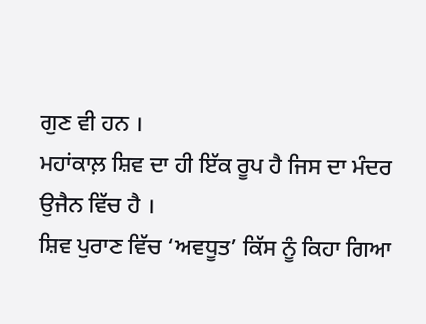ਗੁਣ ਵੀ ਹਨ ।
ਮਹਾਂਕਾਲ਼ ਸ਼ਿਵ ਦਾ ਹੀ ਇੱਕ ਰੂਪ ਹੈ ਜਿਸ ਦਾ ਮੰਦਰ ਉਜੈਨ ਵਿੱਚ ਹੈ ।
ਸ਼ਿਵ ਪੁਰਾਣ ਵਿੱਚ ‘ਅਵਧੂਤ’ ਕਿੱਸ ਨੂੰ ਕਿਹਾ ਗਿਆ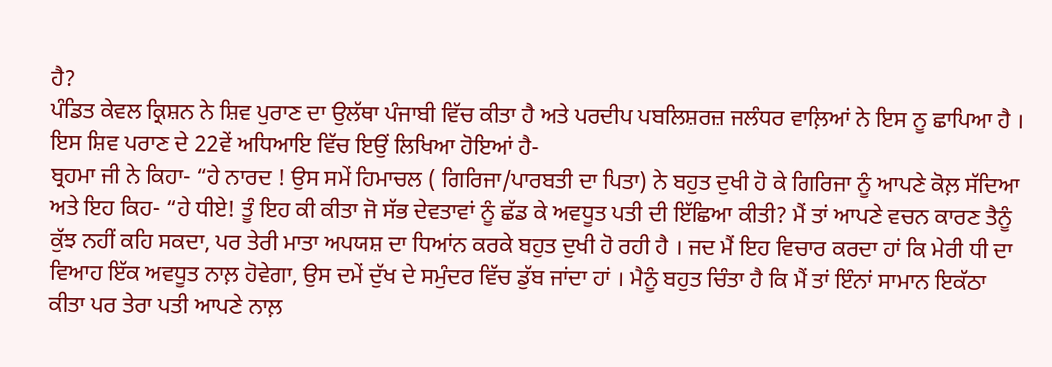ਹੈ?
ਪੰਡਿਤ ਕੇਵਲ ਕ੍ਰਿਸ਼ਨ ਨੇ ਸ਼ਿਵ ਪੁਰਾਣ ਦਾ ਉਲੱਥਾ ਪੰਜਾਬੀ ਵਿੱਚ ਕੀਤਾ ਹੈ ਅਤੇ ਪਰਦੀਪ ਪਬਲਿਸ਼ਰਜ਼ ਜਲੰਧਰ ਵਾਲ਼ਿਆਂ ਨੇ ਇਸ ਨੂ ਛਾਪਿਆ ਹੈ । ਇਸ ਸ਼ਿਵ ਪਰਾਣ ਦੇ 22ਵੇਂ ਅਧਿਆਇ ਵਿੱਚ ਇਉਂ ਲਿਖਿਆ ਹੋਇਆਂ ਹੈ-
ਬ੍ਰਹਮਾ ਜੀ ਨੇ ਕਿਹਾ- “ਹੇ ਨਾਰਦ ! ਉਸ ਸਮੇਂ ਹਿਮਾਚਲ ( ਗਿਰਿਜਾ/ਪਾਰਬਤੀ ਦਾ ਪਿਤਾ) ਨੇ ਬਹੁਤ ਦੁਖੀ ਹੋ ਕੇ ਗਿਰਿਜਾ ਨੂੰ ਆਪਣੇ ਕੋਲ਼ ਸੱਦਿਆ ਅਤੇ ਇਹ ਕਿਹ- “ਹੇ ਧੀਏ! ਤੂੰ ਇਹ ਕੀ ਕੀਤਾ ਜੋ ਸੱਭ ਦੇਵਤਾਵਾਂ ਨੂੰ ਛੱਡ ਕੇ ਅਵਧੂਤ ਪਤੀ ਦੀ ਇੱਛਿਆ ਕੀਤੀ? ਮੈਂ ਤਾਂ ਆਪਣੇ ਵਚਨ ਕਾਰਣ ਤੈਨੂੰ ਕੁੱਝ ਨਹੀਂ ਕਹਿ ਸਕਦਾ, ਪਰ ਤੇਰੀ ਮਾਤਾ ਅਪਯਸ਼ ਦਾ ਧਿਆਂਨ ਕਰਕੇ ਬਹੁਤ ਦੁਖੀ ਹੋ ਰਹੀ ਹੈ । ਜਦ ਮੈਂ ਇਹ ਵਿਚਾਰ ਕਰਦਾ ਹਾਂ ਕਿ ਮੇਰੀ ਧੀ ਦਾ ਵਿਆਹ ਇੱਕ ਅਵਧੂਤ ਨਾਲ਼ ਹੋਵੇਗਾ, ਉਸ ਦਮੇਂ ਦੁੱਖ ਦੇ ਸਮੁੰਦਰ ਵਿੱਚ ਡੁੱਬ ਜਾਂਦਾ ਹਾਂ । ਮੈਨੂੰ ਬਹੁਤ ਚਿੰਤਾ ਹੈ ਕਿ ਮੈਂ ਤਾਂ ਇੰਨਾਂ ਸਾਮਾਨ ਇਕੱਠਾ ਕੀਤਾ ਪਰ ਤੇਰਾ ਪਤੀ ਆਪਣੇ ਨਾਲ਼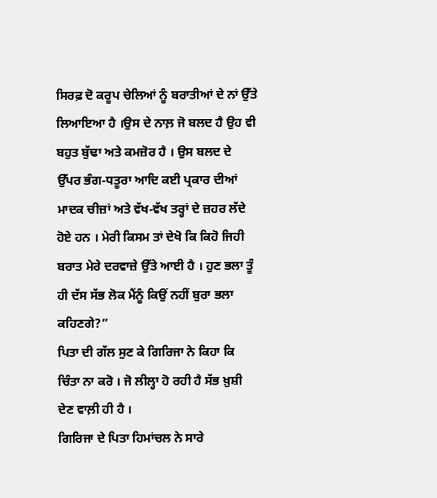ਸਿਰਫ਼ ਦੋ ਕਰੂਪ ਚੇਲਿਆਂ ਨੂੰ ਬਰਾਤੀਆਂ ਦੇ ਨਾਂ ਉੱਤੇ ਲਿਆਇਆ ਹੈ ।ਉਸ ਦੇ ਨਾਲ਼ ਜੋ ਬਲਦ ਹੈ ਉਹ ਵੀ ਬਹੁਤ ਬੁੱਢਾ ਅਤੇ ਕਮਜ਼ੋਰ ਹੈ । ਉਸ ਬਲਦ ਦੇ ਉੱਪਰ ਭੰਗ-ਧਤੂਰਾ ਆਦਿ ਕਈ ਪ੍ਰਕਾਰ ਦੀਆਂ ਮਾਦਕ ਚੀਜ਼ਾਂ ਅਤੇ ਵੱਖ-ਵੱਖ ਤਰ੍ਹਾਂ ਦੇ ਜ਼ਹਰ ਲੱਦੇ ਹੋਏ ਹਨ । ਮੇਰੀ ਕਿਸਮ ਤਾਂ ਦੇਖੋ ਕਿ ਕਿਹੋ ਜਿਹੀ ਬਰਾਤ ਮੇਰੇ ਦਰਵਾਜ਼ੇ ਉੱਤੇ ਆਈ ਹੈ । ਹੁਣ ਭਲਾ ਤੂੰ ਹੀ ਦੱਸ ਸੱਭ ਲੋਕ ਮੈਂਨੂੰ ਕਿਉਂ ਨਹੀਂ ਬੁਰਾ ਭਲਾ ਕਹਿਣਗੇ?”
ਪਿਤਾ ਦੀ ਗੱਲ ਸੁਣ ਕੇ ਗਿਰਿਜਾ ਨੇ ਕਿਹਾ ਕਿ ਚਿੰਤਾ ਨਾ ਕਰੋ । ਜੋ ਲੀਲ੍ਹਾ ਹੋ ਰਹੀ ਹੈ ਸੱਭ ਖ਼ੁਸ਼ੀ ਦੇਣ ਵਾਲ਼ੀ ਹੀ ਹੈ ।
ਗਿਰਿਜਾ ਦੇ ਪਿਤਾ ਹਿਮਾਂਚਲ ਨੇ ਸਾਰੇ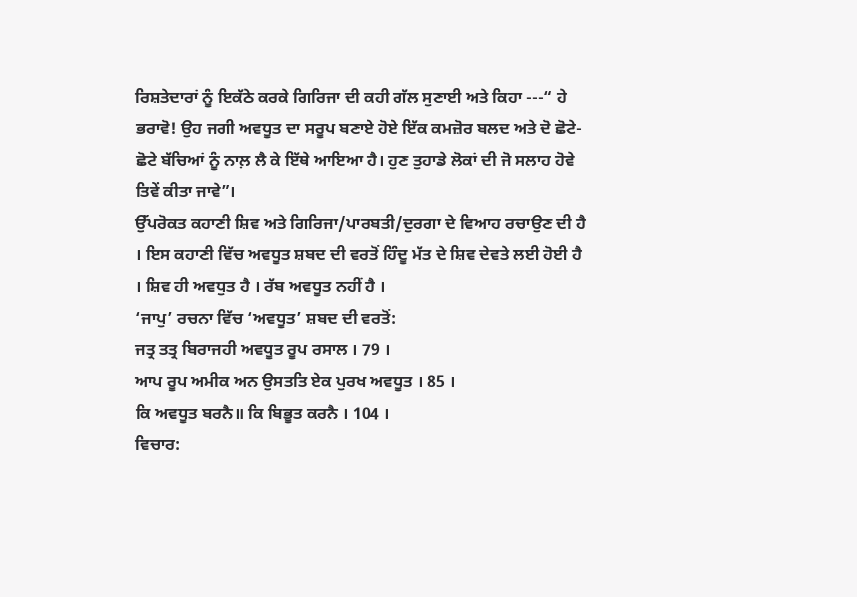ਰਿਸ਼ਤੇਦਾਰਾਂ ਨੂੰ ਇਕੱਠੇ ਕਰਕੇ ਗਿਰਿਜਾ ਦੀ ਕਹੀ ਗੱਲ ਸੁਣਾਈ ਅਤੇ ਕਿਹਾ ---“ ਹੇ ਭਰਾਵੋ! ਉਹ ਜਗੀ ਅਵਧੂਤ ਦਾ ਸਰੂਪ ਬਣਾਏ ਹੋਏ ਇੱਕ ਕਮਜ਼ੋਰ ਬਲਦ ਅਤੇ ਦੋ ਛੋਟੇ-ਛੋਟੇ ਬੱਚਿਆਂ ਨੂੰ ਨਾਲ਼ ਲੈ ਕੇ ਇੱਥੇ ਆਇਆ ਹੈ। ਹੁਣ ਤੁਹਾਡੇ ਲੋਕਾਂ ਦੀ ਜੋ ਸਲਾਹ ਹੋਵੇ ਤਿਵੇਂ ਕੀਤਾ ਜਾਵੇ”।
ਉੱਪਰੋਕਤ ਕਹਾਣੀ ਸ਼ਿਵ ਅਤੇ ਗਿਰਿਜਾ/ਪਾਰਬਤੀ/ਦੁਰਗਾ ਦੇ ਵਿਆਹ ਰਚਾਉਣ ਦੀ ਹੈ । ਇਸ ਕਹਾਣੀ ਵਿੱਚ ਅਵਧੂਤ ਸ਼ਬਦ ਦੀ ਵਰਤੋਂ ਹਿੰਦੂ ਮੱਤ ਦੇ ਸ਼ਿਵ ਦੇਵਤੇ ਲਈ ਹੋਈ ਹੈ । ਸ਼ਿਵ ਹੀ ਅਵਧੁਤ ਹੈ । ਰੱਬ ਅਵਧੂਤ ਨਹੀਂ ਹੈ ।
‘ਜਾਪੁ’ ਰਚਨਾ ਵਿੱਚ ‘ਅਵਧੂਤ’ ਸ਼ਬਦ ਦੀ ਵਰਤੋਂ:
ਜਤ੍ਰ ਤਤ੍ਰ ਬਿਰਾਜਹੀ ਅਵਧੂਤ ਰੂਪ ਰਸਾਲ । 79 ।
ਆਪ ਰੂਪ ਅਮੀਕ ਅਨ ਉਸਤਤਿ ਏਕ ਪੁਰਖ ਅਵਧੂਤ । 85 ।
ਕਿ ਅਵਧੂਤ ਬਰਨੈ॥ ਕਿ ਬਿਭੂਤ ਕਰਨੈ । 104 ।
ਵਿਚਾਰ: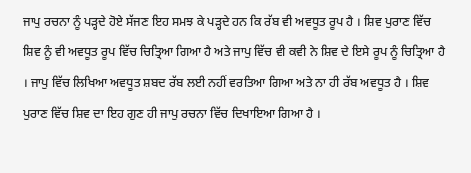ਜਾਪੁ ਰਚਨਾ ਨੂੰ ਪੜ੍ਹਦੇ ਹੋਏ ਸੱਜਣ ਇਹ ਸਮਝ ਕੇ ਪੜ੍ਹਦੇ ਹਨ ਕਿ ਰੱਬ ਵੀ ਅਵਧੂਤ ਰੂਪ ਹੈ । ਸ਼ਿਵ ਪੁਰਾਣ ਵਿੱਚ ਸ਼ਿਵ ਨੂੰ ਵੀ ਅਵਧੂਤ ਰੂਪ ਵਿੱਚ ਚਿਤ੍ਰਿਆ ਗਿਆ ਹੈ ਅਤੇ ਜਾਪੁ ਵਿੱਚ ਵੀ ਕਵੀ ਨੇ ਸ਼ਿਵ ਦੇ ਇਸੇ ਰੂਪ ਨੂੰ ਚਿਤ੍ਰਿਆ ਹੈ । ਜਾਪੁ ਵਿੱਚ ਲਿਖਿਆ ਅਵਧੂਤ ਸ਼ਬਦ ਰੱਬ ਲਈ ਨਹੀਂ ਵਰਤਿਆ ਗਿਆ ਅਤੇ ਨਾ ਹੀ ਰੱਬ ਅਵਧੂਤ ਹੈ । ਸ਼ਿਵ ਪੁਰਾਣ ਵਿੱਚ ਸ਼ਿਵ ਦਾ ਇਹ ਗੁਣ ਹੀ ਜਾਪੁ ਰਚਨਾ ਵਿੱਚ ਦਿਖਾਇਆ ਗਿਆ ਹੈ ।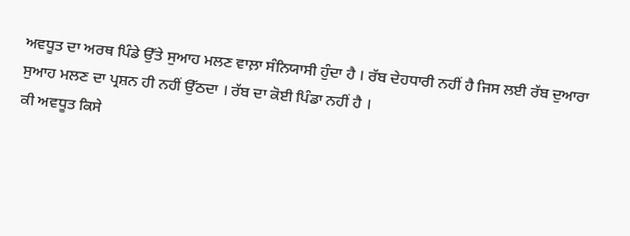ਅਵਧੂਤ ਦਾ ਅਰਥ ਪਿੰਡੇ ਉੱਤੇ ਸੁਆਹ ਮਲਣ ਵਾਲ਼ਾ ਸੰਨਿਯਾਸੀ ਹੁੰਦਾ ਹੈ । ਰੱਬ ਦੇਹਧਾਰੀ ਨਹੀਂ ਹੈ ਜਿਸ ਲਈ ਰੱਬ ਦੁਆਰਾ ਸੁਆਹ ਮਲਣ ਦਾ ਪ੍ਰਸ਼ਨ ਹੀ ਨਹੀਂ ਉੱਠਦਾ । ਰੱਬ ਦਾ ਕੋਈ ਪਿੰਡਾ ਨਹੀਂ ਹੈ ।
ਕੀ ਅਵਧੂਤ ਕਿਸੇ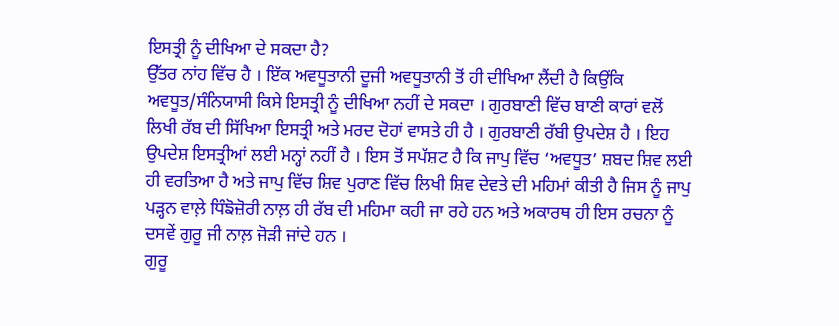ਇਸਤ੍ਰੀ ਨੂੰ ਦੀਖਿਆ ਦੇ ਸਕਦਾ ਹੈ?
ਉੱਤਰ ਨਾਂਹ ਵਿੱਚ ਹੈ । ਇੱਕ ਅਵਧੂਤਾਨੀ ਦੂਜੀ ਅਵਧੂਤਾਨੀ ਤੋਂ ਹੀ ਦੀਖਿਆ ਲੈਂਦੀ ਹੈ ਕਿਉਂਕਿ ਅਵਧੂਤ/ਸੰਨਿਯਾਸੀ ਕਿਸੇ ਇਸਤ੍ਰੀ ਨੂੰ ਦੀਖਿਆ ਨਹੀਂ ਦੇ ਸਕਦਾ । ਗੁਰਬਾਣੀ ਵਿੱਚ ਬਾਣੀ ਕਾਰਾਂ ਵਲੋਂ ਲਿਖੀ ਰੱਬ ਦੀ ਸਿੱਖਿਆ ਇਸਤ੍ਰੀ ਅਤੇ ਮਰਦ ਦੋਹਾਂ ਵਾਸਤੇ ਹੀ ਹੈ । ਗੁਰਬਾਣੀ ਰੱਬੀ ਉਪਦੇਸ਼ ਹੈ । ਇਹ ਉਪਦੇਸ਼ ਇਸਤ੍ਰੀਆਂ ਲਈ ਮਨ੍ਹਾਂ ਨਹੀਂ ਹੈ । ਇਸ ਤੋਂ ਸਪੱਸ਼ਟ ਹੈ ਕਿ ਜਾਪੁ ਵਿੱਚ ‘ਅਵਧੂਤ’ ਸ਼ਬਦ ਸ਼ਿਵ ਲਈ ਹੀ ਵਰਤਿਆ ਹੈ ਅਤੇ ਜਾਪੁ ਵਿੱਚ ਸ਼ਿਵ ਪੁਰਾਣ ਵਿੱਚ ਲਿਖੀ ਸ਼ਿਵ ਦੇਵਤੇ ਦੀ ਮਹਿਮਾਂ ਕੀਤੀ ਹੈ ਜਿਸ ਨੂੰ ਜਾਪੁ ਪੜ੍ਹਨ ਵਾਲ਼ੇ ਧਿੰਙੋਜ਼ੋਰੀ ਨਾਲ਼ ਹੀ ਰੱਬ ਦੀ ਮਹਿਮਾ ਕਹੀ ਜਾ ਰਹੇ ਹਨ ਅਤੇ ਅਕਾਰਥ ਹੀ ਇਸ ਰਚਨਾ ਨੂੰ ਦਸਵੇਂ ਗੁਰੂ ਜੀ ਨਾਲ਼ ਜੋੜੀ ਜਾਂਦੇ ਹਨ ।
ਗੁਰੂ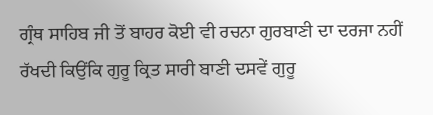ਗ੍ਰੰਥ ਸਾਹਿਬ ਜੀ ਤੋਂ ਬਾਹਰ ਕੋਈ ਵੀ ਰਚਨਾ ਗੁਰਬਾਣੀ ਦਾ ਦਰਜਾ ਨਹੀਂ ਰੱਖਦੀ ਕਿਉਂਕਿ ਗੁਰੂ ਕ੍ਰਿਤ ਸਾਰੀ ਬਾਣੀ ਦਸਵੇਂ ਗੁਰੂ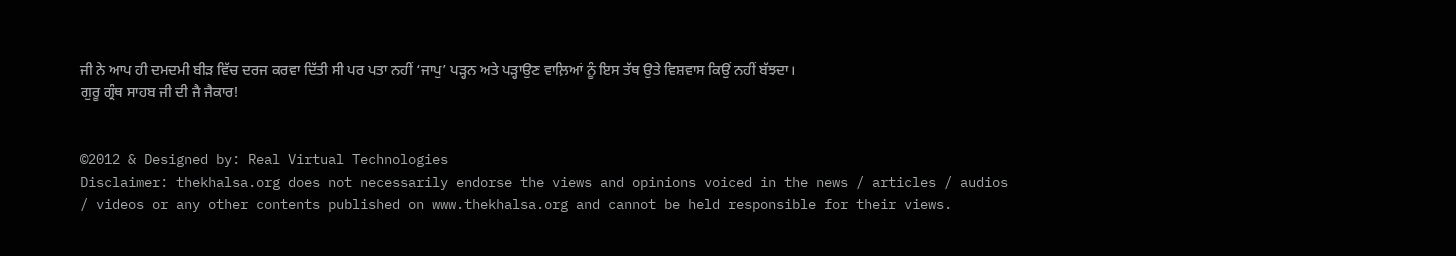ਜੀ ਨੇ ਆਪ ਹੀ ਦਮਦਮੀ ਬੀੜ ਵਿੱਚ ਦਰਜ ਕਰਵਾ ਦਿੱਤੀ ਸੀ ਪਰ ਪਤਾ ਨਹੀਂ ‘ਜਾਪੁ’ ਪੜ੍ਹਨ ਅਤੇ ਪੜ੍ਹਾਉਣ ਵਾਲ਼ਿਆਂ ਨੂੰ ਇਸ ਤੱਥ ਉਤੇ ਵਿਸ਼ਵਾਸ ਕਿਉਂ ਨਹੀਂ ਬੱਝਦਾ।
ਗੁਰੂ ਗ੍ਰੰਥ ਸਾਹਬ ਜੀ ਦੀ ਜੈ ਜੈਕਾਰ!


©2012 & Designed by: Real Virtual Technologies
Disclaimer: thekhalsa.org does not necessarily endorse the views and opinions voiced in the news / articles / audios / videos or any other contents published on www.thekhalsa.org and cannot be held responsible for their views.